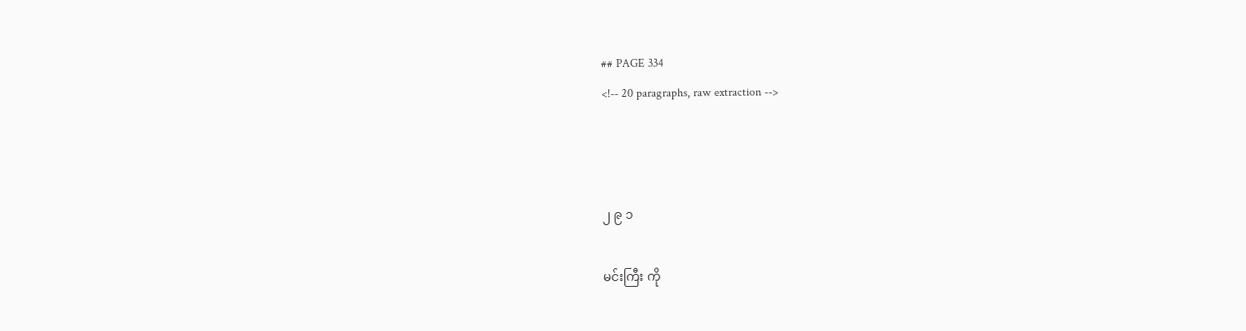## PAGE 334
<!-- 20 paragraphs, raw extraction -->



၂ ၉ ၁

မင်းကြီး ကို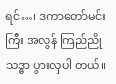ရင်…၊ ဒကာတော်မင်းကြီး အလွန် ကြည်ညိုသဒ္ဓာ ပွားလှပါ တယ်။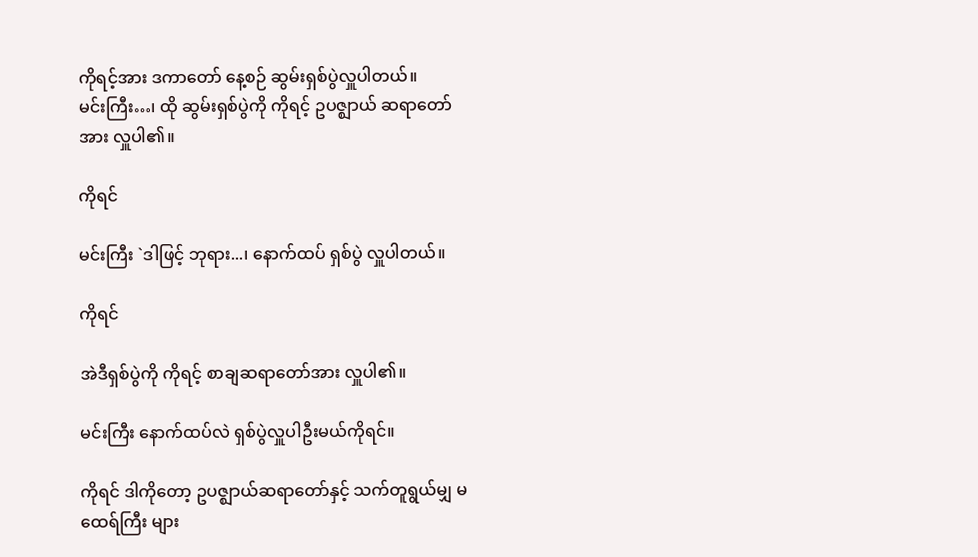ကိုရင့်အား ဒကာတော် နေ့စဉ် ဆွမ်းရှစ်ပွဲလှူပါတယ်။
မင်းကြီး…၊ ထို ဆွမ်းရှစ်ပွဲကို ကိုရင့် ဥပဇ္ဈာယ် ဆရာတော်အား လှူပါ၏။

ကိုရင်

မင်းကြီး `ဒါဖြင့် ဘုရား...၊ နောက်ထပ် ရှစ်ပွဲ လှူပါတယ်။

ကိုရင်

အဲဒီရှစ်ပွဲကို ကိုရင့် စာချဆရာတော်အား လှူပါ၏။

မင်းကြီး နောက်ထပ်လဲ ရှစ်ပွဲလှူပါဦးမယ်ကိုရင်။

ကိုရင် ဒါကိုတော့ ဥပဇ္ဈာယ်ဆရာတော်နှင့် သက်တူရွယ်မျှ မထေရ်ကြီး များ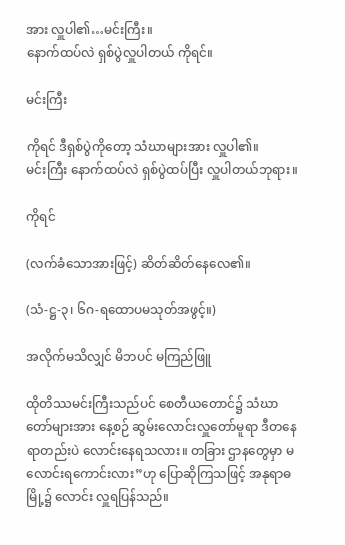အား လှူပါ၏…မင်းကြီး။
နောက်ထပ်လဲ ရှစ်ပွဲလှူပါတယ် ကိုရင်။

မင်းကြီး

ကိုရင် ဒီရှစ်ပွဲကိုတော့ သံဃာများအား လှူပါ၏။
မင်းကြီး နောက်ထပ်လဲ ရှစ်ပွဲထပ်ပြီး လှူပါတယ်ဘုရား။

ကိုရင်

(လက်ခံသောအားဖြင့်) ဆိတ်ဆိတ်နေလေ၏။

(သံ-ဋ္ဌ-၃၊ ၆ဂ-ရထောပမသုတ်အဖွင့်။)

အလိုက်မသိလျှင် မိဘပင် မကြည်ဖြူ

ထိုတိဿမင်းကြီးသည်ပင် စေတီယတောင်၌ သံဃာတော်များအား နေ့စဉ် ဆွမ်းလောင်းလှူတော်မူရာ ဒီတနေရာတည်းပဲ လောင်းနေရသလား။ တခြား ဌာနတွေမှာ မလောင်းရကောင်းလား”ဟု ပြောဆိုကြသဖြင့် အနုရာဓမြို့၌ လောင်း လှူရပြန်သည်။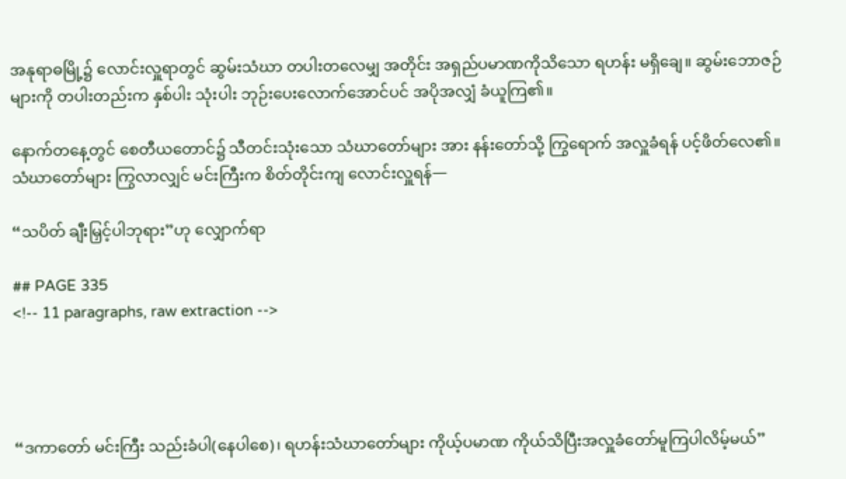အနုရာဓမြို့၌ လောင်းလှူရာတွင် ဆွမ်းသံဃာ တပါးတလေမျှ အတိုင်း အရှည်ပမာဏကိုသိသော ရဟန်း မရှိချေ။ ဆွမ်းဘောဇဉ်များကို တပါးတည်းက နှစ်ပါး သုံးပါး ဘုဉ်းပေးလောက်အောင်ပင် အပိုအလျှံ ခံယူကြ၏။

နောက်တနေ့တွင် စေတီယတောင်၌ သီတင်းသုံးသော သံဃာတော်များ အား နန်းတော်သို့ ကြွရောက် အလှူခံရန် ပင့်ဖိတ်လေ၏။ သံဃာတော်များ ကြွလာလျှင် မင်းကြီးက စိတ်တိုင်းကျ လောင်းလှူရန်—

“သပိတ် ချီးမြှင့်ပါဘုရား”ဟု လျှောက်ရာ

## PAGE 335
<!-- 11 paragraphs, raw extraction -->




“ဒကာတော် မင်းကြီး သည်းခံပါ(နေပါစေ)၊ ရဟန်းသံဃာတော်များ ကိုယ့်ပမာဏ ကိုယ်သိပြီးအလှူခံတော်မူကြပါလိမ့်မယ်”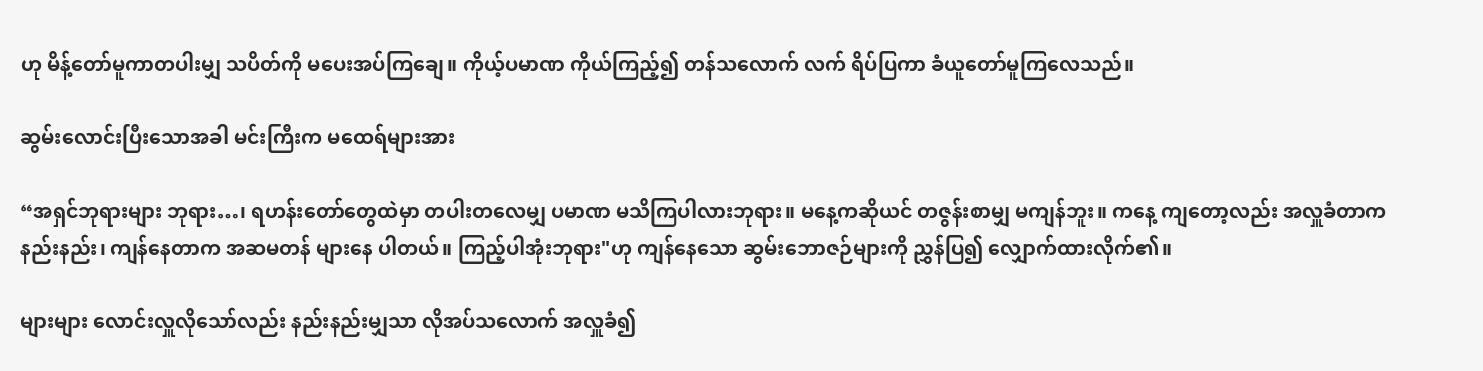ဟု မိန့်တော်မူကာတပါးမျှ သပိတ်ကို မပေးအပ်ကြချေ။ ကိုယ့်ပမာဏ ကိုယ်ကြည့်၍ တန်သလောက် လက် ရိပ်ပြကာ ခံယူတော်မူကြလေသည်။

ဆွမ်းလောင်းပြီးသောအခါ မင်းကြီးက မထေရ်များအား

“အရှင်ဘုရားများ ဘုရား…၊ ရဟန်းတော်တွေထဲမှာ တပါးတလေမျှ ပမာဏ မသိကြပါလားဘုရား။ မနေ့ကဆိုယင် တဇွန်းစာမျှ မကျန်ဘူး။ ကနေ့ ကျတော့လည်း အလှူခံတာကနည်းနည်း၊ ကျန်နေတာက အဆမတန် များနေ ပါတယ်။ ကြည့်ပါအုံးဘုရား"ဟု ကျန်နေသော ဆွမ်းဘောဇဉ်များကို ညွှန်ပြ၍ လျှောက်ထားလိုက်၏။

များများ လောင်းလှူလိုသော်လည်း နည်းနည်းမျှသာ လိုအပ်သလောက် အလှူခံ၍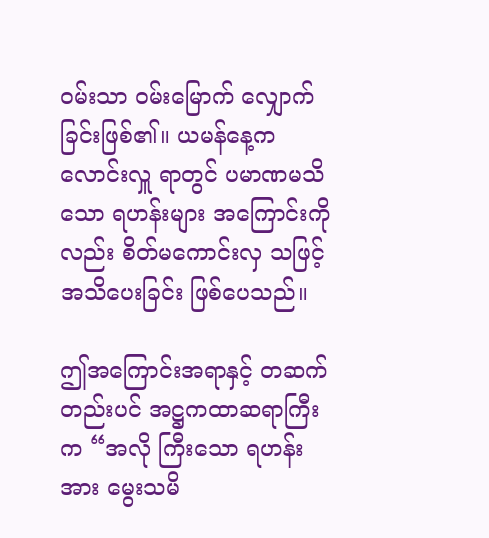ဝမ်းသာ ဝမ်းမြောက် လျှောက်ခြင်းဖြစ်၏။ ယမန်နေ့က လောင်းလှူ ရာတွင် ပမာဏမသိသော ရဟန်းများ အကြောင်းကိုလည်း စိတ်မကောင်းလှ သဖြင့် အသိပေးခြင်း ဖြစ်ပေသည်။

ဤအကြောင်းအရာနှင့် တဆက်တည်းပင် အဋ္ဌကထာဆရာကြီးက “အလို ကြီးသော ရဟန်းအား မွေးသမိ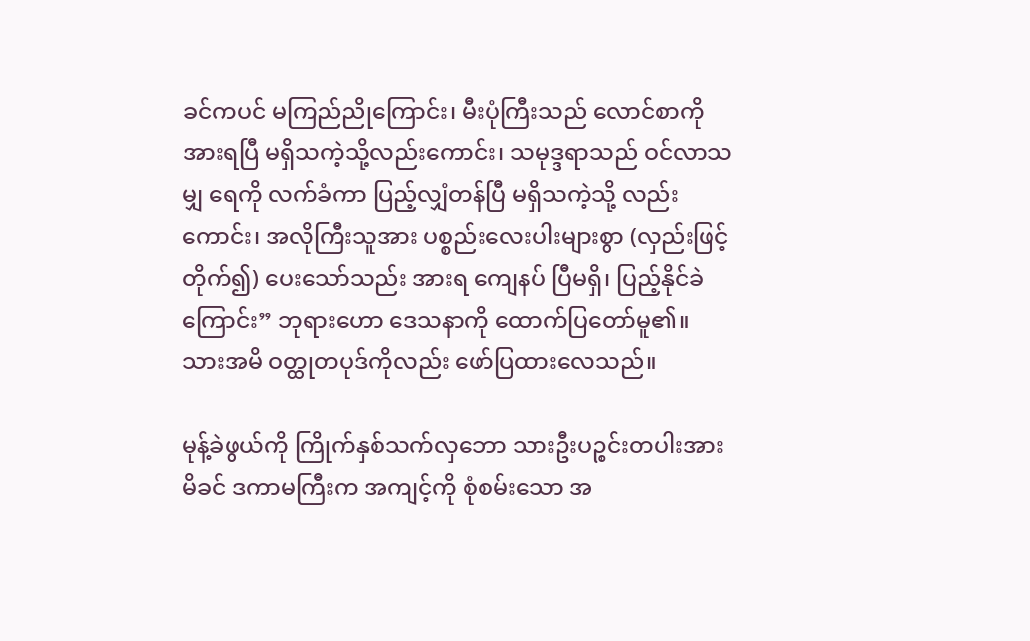ခင်ကပင် မကြည်ညိုကြောင်း၊ မီးပုံကြီးသည် လောင်စာကို အားရပြီ မရှိသကဲ့သို့လည်းကောင်း၊ သမုဒ္ဒရာသည် ဝင်လာသမျှ ရေကို လက်ခံကာ ပြည့်လျှံတန်ပြီ မရှိသကဲ့သို့ လည်းကောင်း၊ အလိုကြီးသူအား ပစ္စည်းလေးပါးများစွာ (လှည်းဖြင့်တိုက်၍) ပေးသော်သည်း အားရ ကျေနပ် ပြီမရှိ၊ ပြည့်နိုင်ခဲကြောင်း” ဘုရားဟော ဒေသနာကို ထောက်ပြတော်မူ၏။
သားအမိ ဝတ္ထုတပုဒ်ကိုလည်း ဖော်ပြထားလေသည်။

မုန့်ခဲဖွယ်ကို ကြိုက်နှစ်သက်လှဘော သားဦးပဉ္စင်းတပါးအား မိခင် ဒကာမကြီးက အကျင့်ကို စုံစမ်းသော အ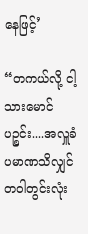နေဖြင့်’

“တကယ်လို့ ငါ့သားမောင် ပဉ္စင်း....အလှူခံ ပမာဏသိလျှင် တဝါတွင်းလုံး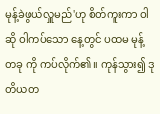မုန့်ခဲဖွယ်လှူမည်'ဟု စိတ်ကူးကာ ဝါဆို ဝါကပ်သော နေ့တွင် ပထမ မုန့်တခု ကို ကပ်လိုက်၏။ ကုန်သွား၍ ဒုတိယတ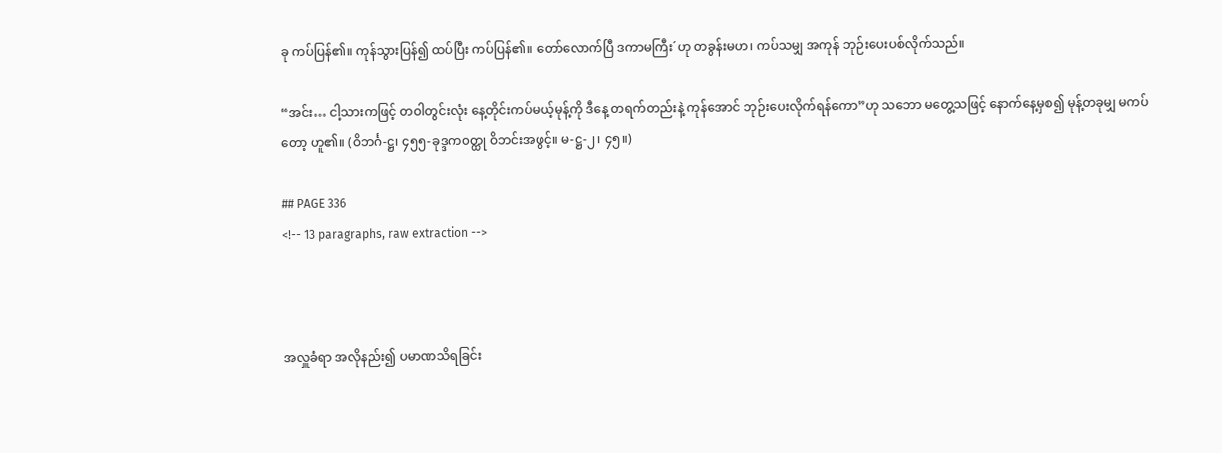ခု ကပ်ပြန်၏။ ကုန်သွားပြန်၍ ထပ်ပြီး ကပ်ပြန်၏။ တော်လောက်ပြီ ဒကာမကြီး´ဟု တခွန်းမဟ၊ ကပ်သမျှ အကုန် ဘုဉ်းပေးပစ်လိုက်သည်။

“အင်း… ငါ့သားကဖြင့် တဝါတွင်းလုံး နေ့တိုင်းကပ်မယ့်မုန့်ကို ဒီနေ့ တရက်တည်းနဲ့ ကုန်အောင် ဘုဉ်းပေးလိုက်ရန်ကော”ဟု သဘော မတွေ့သဖြင့် နောက်နေ့မှစ၍ မုန့်တခုမျှ မကပ်တော့ ဟူ၏။ (ဝိဘင်္ဂ-ဋ္ဌ၊ ၄၅၅-ခုဒ္ဒက၀တ္ထု ဝိဘင်းအဖွင့်။ မ-ဋ္ဌ-၂၊ ၄၅။)

## PAGE 336
<!-- 13 paragraphs, raw extraction -->



အလှူခံရာ အလိုနည်း၍ ပမာဏသိရခြင်း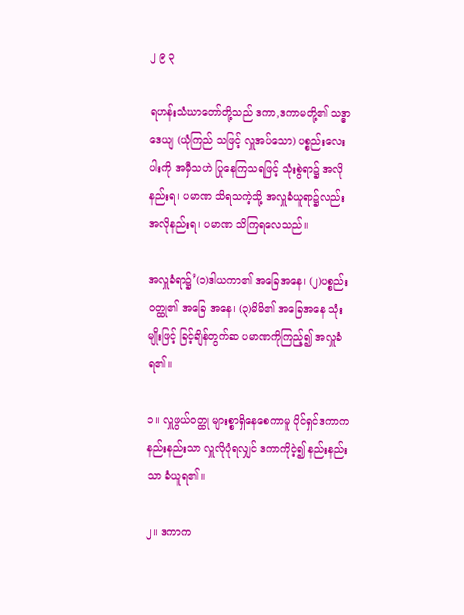၂ ၉ ၃

ရဟန်းသံဃာတော်တို့သည် ဒကာ,ဒကာမတို့၏ သဒ္ဓာဒေယျ (ယုံကြည် သဖြင့် လှူအပ်သော) ပစ္စည်းလေးပါးကို အမှီသဟဲ ပြုနေကြသရဖြင့် သုံးစွဲရာ၌ အလိုနည်းရ၊ ပမာဏ သိရသကဲ့သို့ အလှူခံယူရာ၌လည်း အလိုနည်းရ၊ ပမာဏ သိကြရလေသည်။

အလှူခံရာ၌’(၁)ဒါယကာ၏ အခြေအနေ၊ (၂)ပစ္စည်းဝတ္ထု၏ အခြေ အနေ၊ (၃)မိမိ၏ အခြေအနေ သုံးမျိုးဖြင့် ခြင့်ချိန်တွက်ဆ ပမာဏကိုကြည့်၍ အလှူခံရ၏။

၁။ လှူဖွယ်ဝတ္ထု များစ္စာရှိနေစေကာမူ ပိုင်ရှင်ဒကာက နည်းနည်းသာ လှူလိုပုံရလျှင် ဒကာကိုငဲ့၍ နည်းနည်းသာ ခံယူရ၏။

၂။ ဒကာက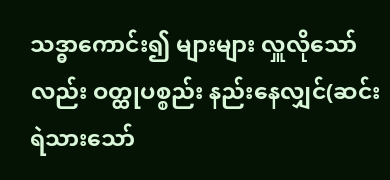သဒ္ဓာကောင်း၍ များများ လှူလိုသော်လည်း ဝတ္ထုပစ္စည်း နည်းနေလျှင်(ဆင်းရဲသားသော်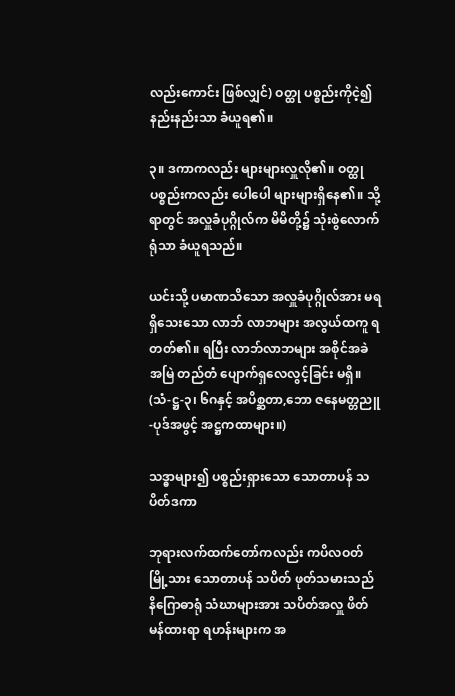လည်းကောင်း ဖြစ်လျှင်) ဝတ္ထု ပစ္စည်းကိုငဲ့၍ နည်းနည်းသာ ခံယူရ၏။

၃။ ဒကာကလည်း များများလှူလို၏။ ဝတ္ထုပစ္စည်းကလည်း ပေါပေါ များများရှိနေ၏။ သို့ရာတွင် အလှူခံပုဂ္ဂိုလ်က မိမိတို့၌ သုံးစွဲလောက် ရုံသာ ခံယူရသည်။

ယင်းသို့ ပမာဏသိသော အလှူခံပုဂ္ဂိုလ်အား မရရှိသေးသော လာဘ် လာဘများ အလွယ်ထကူ ရတတ်၏။ ရပြီး လာဘ်လာဘများ အစိုင်အခဲ အမြဲ တည်တံ ပျောက်ရှလေလွင့်ခြင်း မရှိ။ (သံ-ဋ္ဌ-၃၊ ၆ဂနှင့် အပိစ္ဆတာ,ဘော ဇနေမတ္တညူ-ပုဒ်အဖွင့် အဋ္ဌကထာများ။)

သဒ္ဓာများ၍ ပစ္စည်းရှားသော သောတာပန် သပိတ်ဒကာ

ဘုရားလက်ထက်တော်ကလည်း ကပိလဝတ်မြို့သား သောတာပန် သပိတ် ဖုတ်သမားသည် နိဂြောဓာရုံ သံဃာများအား သပိတ်အလှူ ဖိတ်မန်ထားရာ ရဟန်းများက အ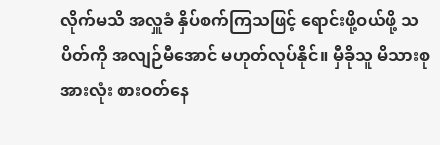လိုက်မသိ အလှူခံ နှိပ်စက်ကြသဖြင့် ရောင်းဖို့ဝယ်ဖို့ သပိတ်ကို အလျဉ်မီအောင် မဟုတ်လုပ်နိုင်။ မှီခိုသူ မိသားစုအားလုံး စားဝတ်နေ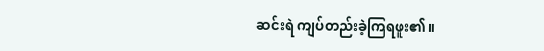ဆင်းရဲ ကျပ်တည်းခဲ့ကြရဖူး၏။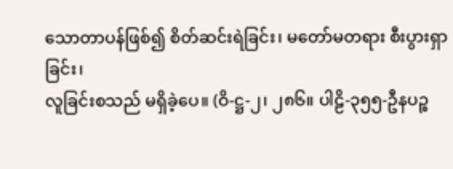သောတာပန်ဖြစ်၍ စိတ်ဆင်းရဲခြင်း၊ မတော်မတရား စီးပွားရှာခြင်း၊
လူခြင်းစသည် မရှိခဲ့ပေ။ (ဝိ-ဋ္ဌ-၂၊ ၂၈၆။ ပါဠိ-၃၅၅-ဦနပဉ္စ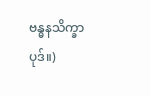ဗန္ဓနသိက္ခာပုဒ်။)